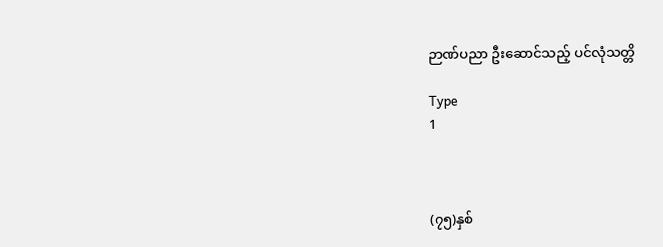ဉာဏ်ပညာ ဦးဆောင်သည့် ပင်လုံသတ္တိ

Type
1



(၇၅)နှစ်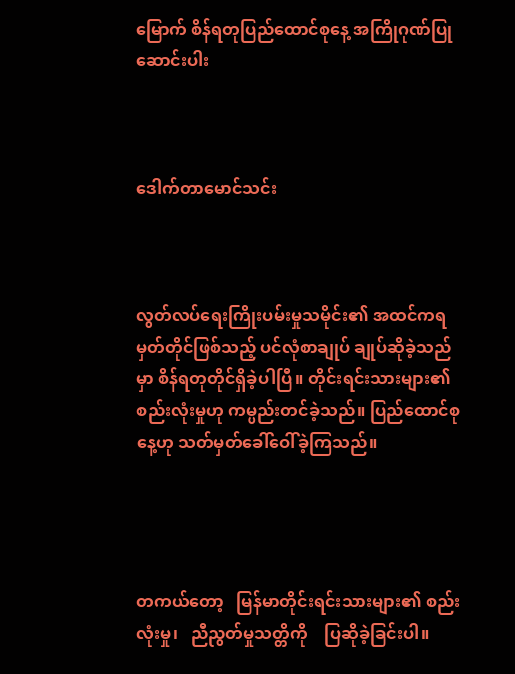မြောက် စိန်ရတုပြည်ထောင်စုနေ့ အကြိုဂုဏ်ပြုဆောင်းပါး



ဒေါက်တာမောင်သင်း



လွတ်လပ်ရေးကြိုးပမ်းမှုသမိုင်း၏ အထင်ကရမှတ်တိုင်ဖြစ်သည့် ပင်လုံစာချုပ် ချုပ်ဆိုခဲ့သည်မှာ စိန်ရတုတိုင်ရှိခဲ့ပါပြီ။ တိုင်းရင်းသားများ၏ စည်းလုံးမှုဟု ကမ္ပည်းတင်ခဲ့သည်။ ပြည်ထောင်စုနေ့ဟု သတ်မှတ်ခေါ်ဝေါ်ခဲ့ကြသည်။




တကယ်တော့   မြန်မာတိုင်းရင်းသားများ၏ စည်းလုံးမှု၊   ညီညွတ်မှုသတ္တိကို    ပြဆိုခဲ့ခြင်းပါ။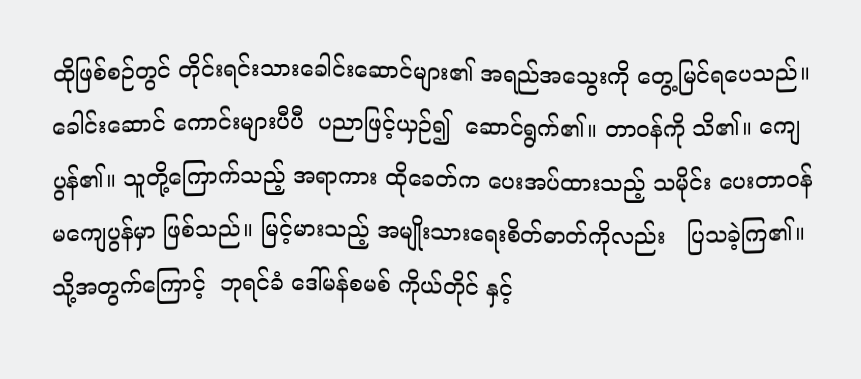ထိုဖြစ်စဉ်တွင် တိုင်းရင်းသားခေါင်းဆောင်များ၏ အရည်အသွေးကို တွေ့မြင်ရပေသည်။ ခေါင်းဆောင် ကောင်းများပီပီ  ပညာဖြင့်ယှဉ်၍  ဆောင်ရွက်၏။ တာဝန်ကို သိ၏။ ကျေပွန်၏။ သူတို့ကြောက်သည့် အရာကား ထိုခေတ်က ပေးအပ်ထားသည့် သမိုင်း ပေးတာဝန်မကျေပွန်မှာ ဖြစ်သည်။ မြင့်မားသည့် အမျိုးသားရေးစိတ်ဓာတ်ကိုလည်း   ပြသခဲ့ကြ၏။ သို့အတွက်ကြောင့်  ဘုရင်ခံ ဒေါ်မန်စမစ် ကိုယ်တိုင် နှင့်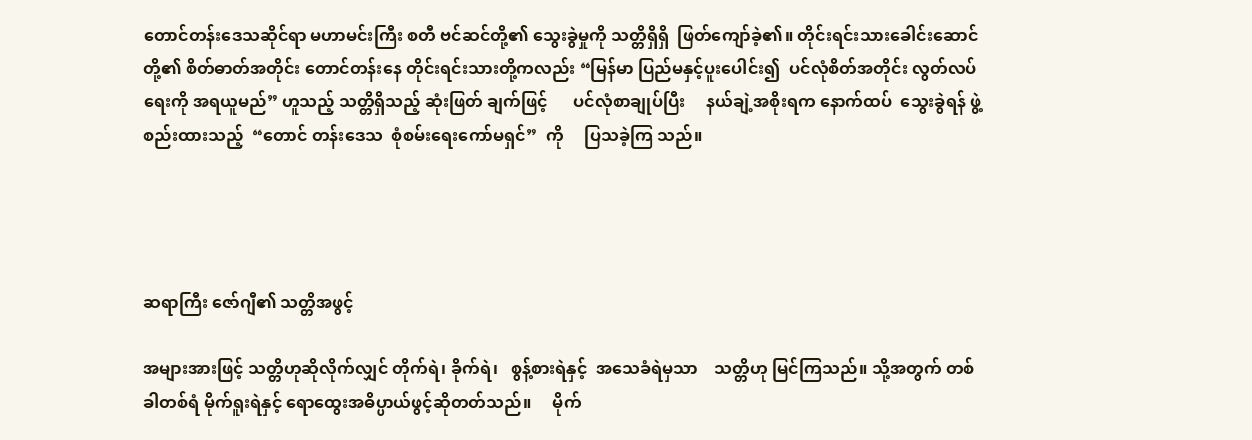တောင်တန်းဒေသဆိုင်ရာ မဟာမင်းကြီး စတီ ဗင်ဆင်တို့၏ သွေးခွဲမှုကို သတ္တိရှိရှိ  ဖြတ်ကျော်ခဲ့၏။ တိုင်းရင်းသားခေါင်းဆောင်တို့၏ စိတ်ဓာတ်အတိုင်း တောင်တန်းနေ တိုင်းရင်းသားတို့ကလည်း “မြန်မာ ပြည်မနှင့်ပူးပေါင်း၍  ပင်လုံစိတ်အတိုင်း လွတ်လပ် ရေးကို အရယူမည်” ဟူသည့် သတ္တိရှိသည့် ဆုံးဖြတ် ချက်ဖြင့်      ပင်လုံစာချုပ်ပြီး     နယ်ချဲ့အစိုးရက နောက်ထပ်  သွေးခွဲရန် ဖွဲ့စည်းထားသည့်  “တောင် တန်းဒေသ  စုံစမ်းရေးကော်မရှင်”  ကို     ပြသခဲ့ကြ သည်။




ဆရာကြီး ဇော်ဂျီ၏ သတ္တိအဖွင့်

အများအားဖြင့် သတ္တိဟုဆိုလိုက်လျှင် တိုက်ရဲ၊ ခိုက်ရဲ၊   စွန့်စားရဲနှင့်  အသေခံရဲမှသာ    သတ္တိဟု မြင်ကြသည်။ သို့အတွက် တစ်ခါတစ်ရံ မိုက်ရူးရဲနှင့် ရောထွေးအဓိပ္ပာယ်ဖွင့်ဆိုတတ်သည်။     မိုက်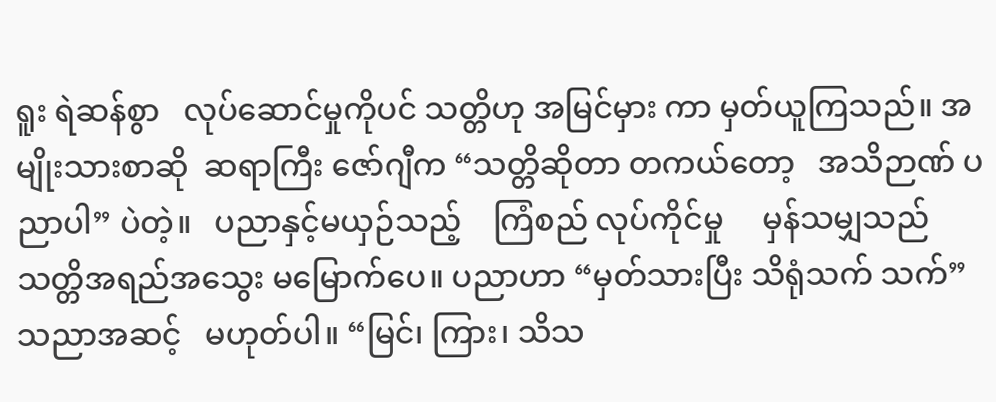ရူး ရဲဆန်စွာ   လုပ်ဆောင်မှုကိုပင် သတ္တိဟု အမြင်မှား ကာ မှတ်ယူကြသည်။ အမျိုးသားစာဆို  ဆရာကြီး ဇော်ဂျီက “သတ္တိဆိုတာ တကယ်တော့   အသိဉာဏ် ပညာပါ” ပဲတဲ့။   ပညာနှင့်မယှဉ်သည့်    ကြံစည် လုပ်ကိုင်မှု     မှန်သမျှသည်     သတ္တိအရည်အသွေး မမြောက်ပေ။ ပညာဟာ “မှတ်သားပြီး သိရုံသက် သက်” သညာအဆင့်   မဟုတ်ပါ။ “မြင်၊ ကြား၊ သိသ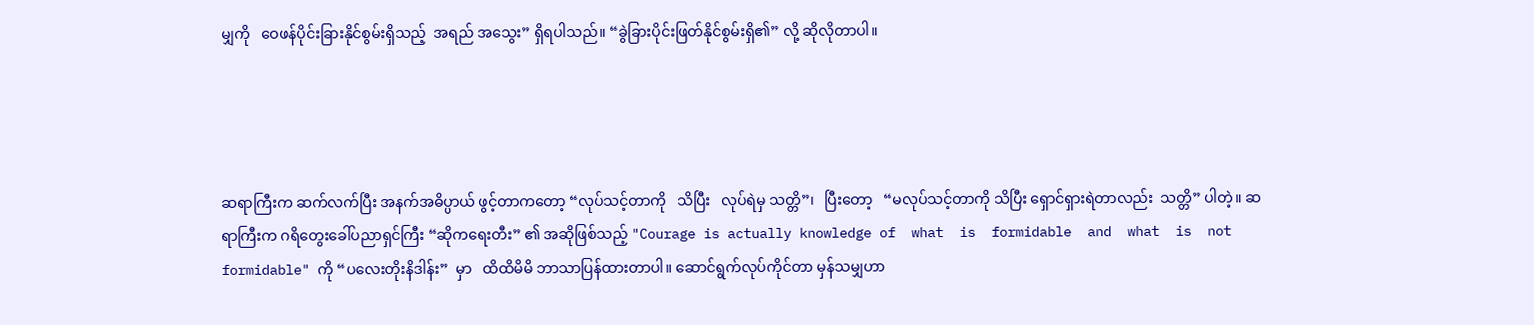မျှကို   ဝေဖန်ပိုင်းခြားနိုင်စွမ်းရှိသည့်  အရည် အသွေး” ရှိရပါသည်။ “ခွဲခြားပိုင်းဖြတ်နိုင်စွမ်းရှိ၏” လို့ ဆိုလိုတာပါ။




ဆရာကြီးက ဆက်လက်ပြီး အနက်အဓိပ္ပာယ် ဖွင့်တာကတော့ “လုပ်သင့်တာကို   သိပြီး   လုပ်ရဲမှ သတ္တိ”၊   ပြီးတော့   “မလုပ်သင့်တာကို သိပြီး ရှောင်ရှားရဲတာလည်း  သတ္တိ” ပါတဲ့။ ဆရာကြီးက ဂရိတွေးခေါ်ပညာရှင်ကြီး “ဆိုကရေးတီး” ၏ အဆိုဖြစ်သည့် "Courage is actually knowledge of  what  is  formidable  and  what  is  not formidable" ကို “ပလေးတိုးနိဒါန်း”  မှာ   ထိထိမိမိ ဘာသာပြန်ထားတာပါ။ ဆောင်ရွက်လုပ်ကိုင်တာ မှန်သမျှဟာ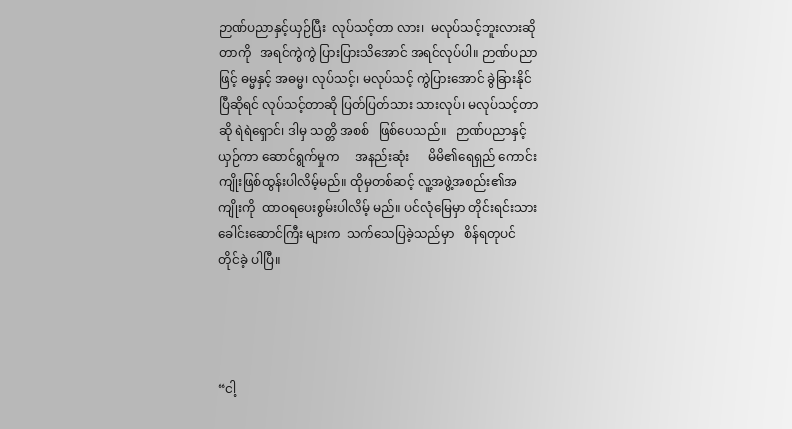ဉာဏ်ပညာနှင့်ယှဉ်ပြီး  လုပ်သင့်တာ လား၊  မလုပ်သင့်ဘူးလားဆိုတာကို   အရင်ကွဲကွဲ ပြားပြားသိအောင် အရင်လုပ်ပါ။ ဉာဏ်ပညာဖြင့် ဓမ္မနှင့် အဓမ္မ၊ လုပ်သင့်၊ မလုပ်သင့် ကွဲပြားအောင် ခွဲခြားနိုင်ပြီဆိုရင် လုပ်သင့်တာဆို ပြတ်ပြတ်သား သားလုပ်၊ မလုပ်သင့်တာဆို ရဲရဲရှောင်၊ ဒါမှ သတ္တိ အစစ်   ဖြစ်ပေသည်။   ဉာဏ်ပညာနှင့်    ယှဉ်ကာ ဆောင်ရွက်မှုက     အနည်းဆုံး      မိမိ၏ရေရှည် ကောင်းကျိုးဖြစ်ထွန်းပါလိမ့်မည်။ ထိုမှတစ်ဆင့် လူ့အဖွဲ့အစည်း၏အကျိုးကို  ထာဝရပေးစွမ်းပါလိမ့် မည်။ ပင်လုံမြေမှာ တိုင်းရင်းသားခေါင်းဆောင်ကြီး များက  သက်သေပြခဲ့သည်မှာ   စိန်ရတုပင်  တိုင်ခဲ့ ပါပြီ။




“ငါ့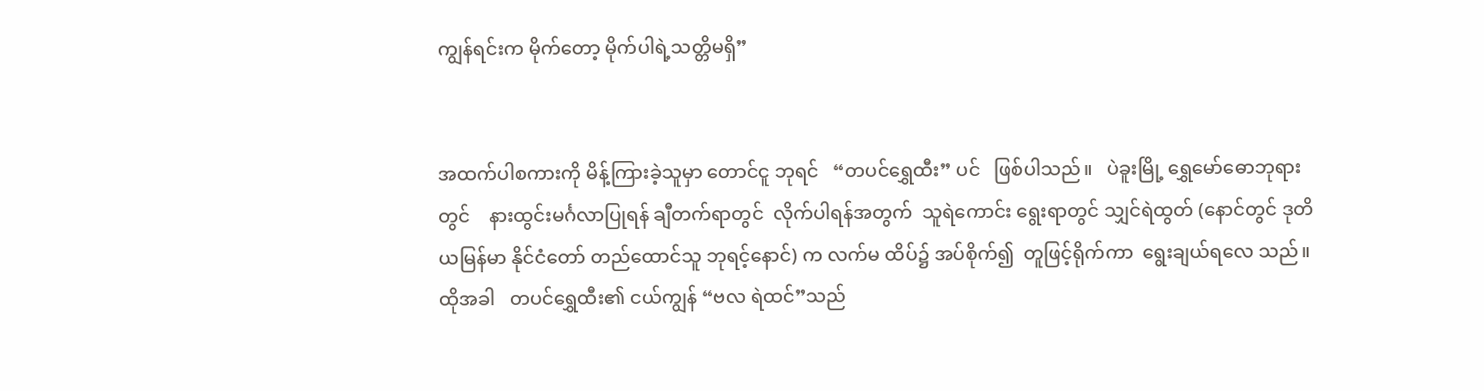ကျွန်ရင်းက မိုက်တော့ မိုက်ပါရဲ့သတ္တိမရှိ”


အထက်ပါစကားကို မိန့်ကြားခဲ့သူမှာ တောင်ငူ ဘုရင်   “တပင်ရွှေထီး” ပင်   ဖြစ်ပါသည်။   ပဲခူးမြို့ ရွှေမော်ဓောဘုရားတွင်    နားထွင်းမင်္ဂလာပြုရန် ချီတက်ရာတွင်  လိုက်ပါရန်အတွက်  သူရဲကောင်း ရွေးရာတွင် သျှင်ရဲထွတ် (နောင်တွင် ဒုတိယမြန်မာ နိုင်ငံတော် တည်ထောင်သူ ဘုရင့်နောင်) က လက်မ ထိပ်၌ အပ်စိုက်၍  တူဖြင့်ရိုက်ကာ  ရွေးချယ်ရလေ သည်။   ထိုအခါ   တပင်ရွှေထီး၏ ငယ်ကျွန် “ဗလ ရဲထင်”သည်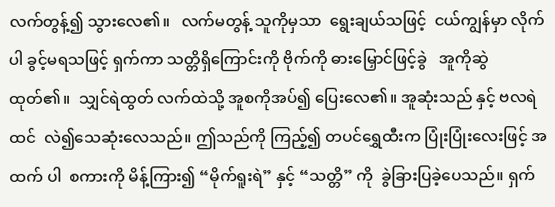လက်တွန့်၍ သွားလေ၏။   လက်မတွန့် သူကိုမှသာ  ရွေးချယ်သဖြင့်  ငယ်ကျွန်မှာ လိုက်ပါ ခွင့်မရသဖြင့် ရှက်ကာ သတ္တိရှိကြောင်းကို ဗိုက်ကို ဓားမြှောင်ဖြင့်ခွဲ   အူကိုဆွဲထုတ်၏။  သျှင်ရဲထွတ် လက်ထဲသို့ အူစကိုအပ်၍ ပြေးလေ၏။ အူဆုံးသည် နှင့် ဗလရဲထင်  လဲ၍သေဆုံးလေသည်။ ဤသည်ကို ကြည့်၍ တပင်ရွှေထီးက ပြုံးပြုံးလေးဖြင့် အထက် ပါ  စကားကို မိန့်ကြား၍ “မိုက်ရူးရဲ” နှင့် “သတ္တိ” ကို  ခွဲခြားပြခဲ့ပေသည်။ ရှက်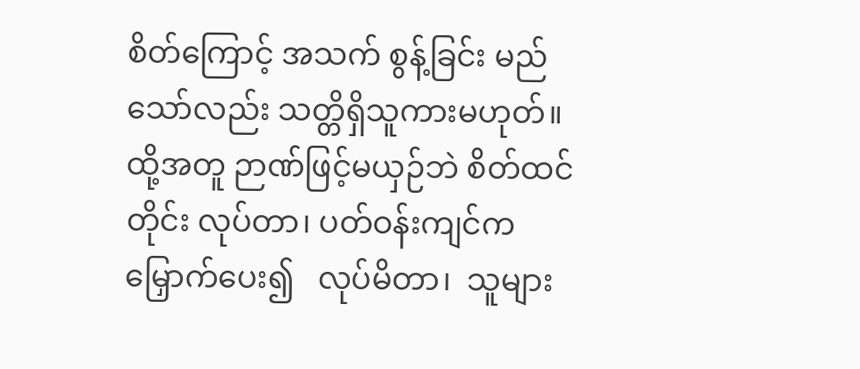စိတ်ကြောင့် အသက် စွန့်ခြင်း မည်သော်လည်း သတ္တိရှိသူကားမဟုတ်။   ထို့အတူ ဉာဏ်ဖြင့်မယှဉ်ဘဲ စိတ်ထင်တိုင်း လုပ်တာ၊ ပတ်ဝန်းကျင်က မြှောက်ပေး၍   လုပ်မိတာ၊  သူများ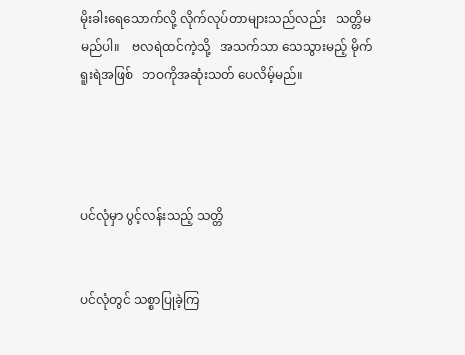မိုးခါးရေသောက်လို့ လိုက်လုပ်တာများသည်လည်း   သတ္တိမမည်ပါ။    ဗလရဲထင်ကဲ့သို့   အသက်သာ သေသွားမည့် မိုက်ရူးရဲအဖြစ်   ဘဝကိုအဆုံးသတ် ပေလိမ့်မည်။




ပင်လုံမှာ ပွင့်လန်းသည့် သတ္တိ


ပင်လုံတွင် သစ္စာပြုခဲ့ကြ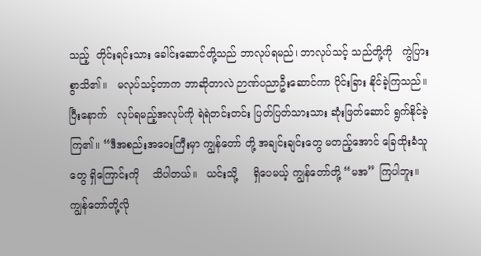သည့်  တိုင်းရင်းသား ခေါင်းဆောင်တို့သည် ဘာလုပ်ရမည်၊ ဘာလုပ်သင့် သည်တို့ကို   ကွဲပြားစွာသိ၏။   မလုပ်သင့်တာက ဘာဆိုတာလဲ ဉာဏ်ပညာဦးဆောင်ကာ ပိုင်းခြား နိုင်ခဲ့ကြသည်။   ပြီးနောက်   လုပ်ရမည့်အလုပ်ကို ရဲရဲတင်းတင်း ပြတ်ပြတ်သားသား ဆုံးဖြတ်ဆောင် ရွက်နိုင်ခဲ့ကြ၏။ “ဒီအစည်းအဝေးကြီးမှာ ကျွန်တော် တို့ အချင်းချင်းတွေ မတည့်အောင် ခြေထိုးခံသူတွေ ရှိကြောင်းကို    သိပါတယ်။   ယင်းသို့     ရှိပေမယ့် ကျွန်တော်တို့ “မအ” ကြပါဘူး။ ကျွန်တော်တို့လို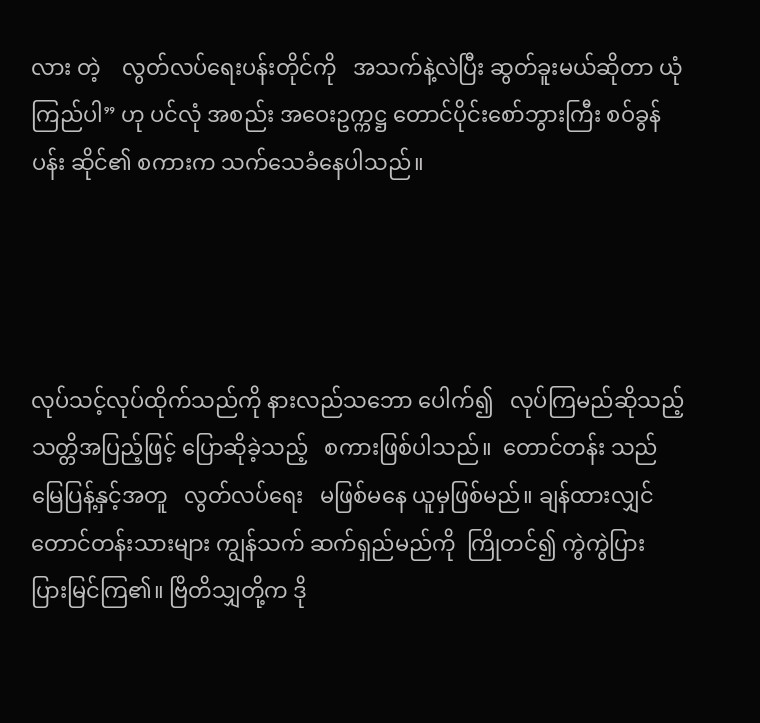လား တဲ့    လွတ်လပ်ရေးပန်းတိုင်ကို   အသက်နဲ့လဲပြီး ဆွတ်ခူးမယ်ဆိုတာ ယုံကြည်ပါ” ဟု ပင်လုံ အစည်း အဝေးဥက္ကဋ္ဌ တောင်ပိုင်းစော်ဘွားကြီး စဝ်ခွန်ပန်း ဆိုင်၏ စကားက သက်သေခံနေပါသည်။




လုပ်သင့်လုပ်ထိုက်သည်ကို နားလည်သဘော ပေါက်၍   လုပ်ကြမည်ဆိုသည့်  သတ္တိအပြည့်ဖြင့် ပြောဆိုခဲ့သည့်   စကားဖြစ်ပါသည်။  တောင်တန်း သည် မြေပြန့်နှင့်အတူ   လွတ်လပ်ရေး   မဖြစ်မနေ ယူမှဖြစ်မည်။ ချန်ထားလျှင် တောင်တန်းသားများ ကျွန်သက် ဆက်ရှည်မည်ကို  ကြိုတင်၍ ကွဲကွဲပြား ပြားမြင်ကြ၏။ ဗြိတိသျှတို့က ဒို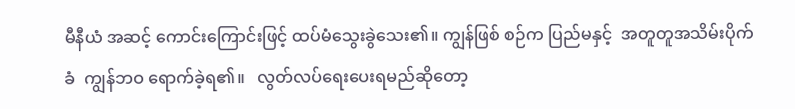မီနီယံ အဆင့် ကောင်းကြောင်းဖြင့် ထပ်မံသွေးခွဲသေး၏။ ကျွန်ဖြစ် စဉ်က ပြည်မနှင့်  အတူတူအသိမ်းပိုက်ခံ  ကျွန်ဘဝ ရောက်ခဲ့ရ၏။   လွတ်လပ်ရေးပေးရမည်ဆိုတော့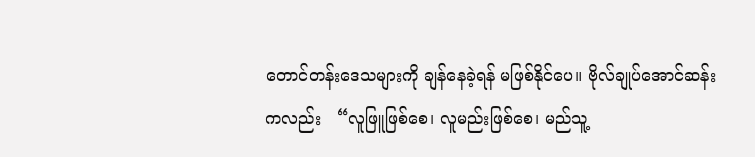တောင်တန်းဒေသများကို ချန်နေခဲ့ရန် မဖြစ်နိုင်ပေ။ ဗိုလ်ချုပ်အောင်ဆန်းကလည်း   “လူဖြူဖြစ်စေ၊ လူမည်းဖြစ်စေ၊ မည်သူ့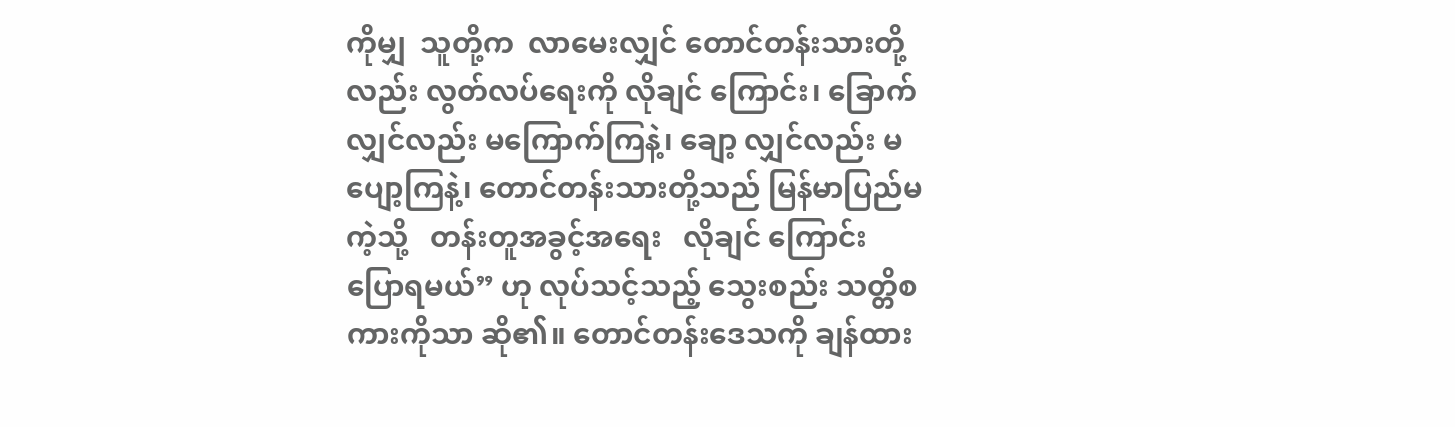ကိုမျှ  သူတို့က  လာမေးလျှင် တောင်တန်းသားတို့လည်း လွတ်လပ်ရေးကို လိုချင် ကြောင်း၊ ခြောက်လျှင်လည်း မကြောက်ကြနဲ့၊ ချော့ လျှင်လည်း မပျော့ကြနဲ့၊ တောင်တန်းသားတို့သည် မြန်မာပြည်မကဲ့သို့   တန်းတူအခွင့်အရေး   လိုချင် ကြောင်း ပြောရမယ်” ဟု လုပ်သင့်သည့် သွေးစည်း သတ္တိစကားကိုသာ ဆို၏။ တောင်တန်းဒေသကို ချန်ထား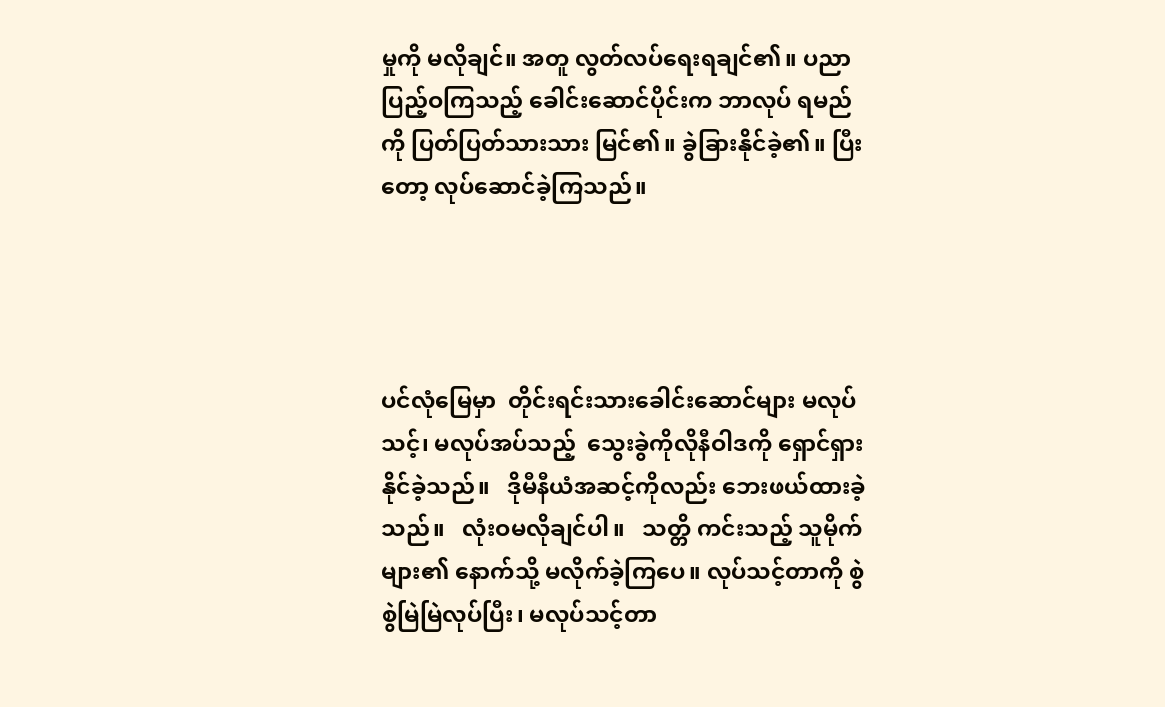မှုကို မလိုချင်။ အတူ လွတ်လပ်ရေးရချင်၏။ ပညာပြည့်ဝကြသည့် ခေါင်းဆောင်ပိုင်းက ဘာလုပ် ရမည်ကို ပြတ်ပြတ်သားသား မြင်၏။ ခွဲခြားနိုင်ခဲ့၏။ ပြီးတော့ လုပ်ဆောင်ခဲ့ကြသည်။




ပင်လုံမြေမှာ  တိုင်းရင်းသားခေါင်းဆောင်များ မလုပ်သင့်၊ မလုပ်အပ်သည့်  သွေးခွဲကိုလိုနီဝါဒကို ရှောင်ရှားနိုင်ခဲ့သည်။   ဒိုမီနီယံအဆင့်ကိုလည်း ဘေးဖယ်ထားခဲ့သည်။   လုံးဝမလိုချင်ပါ။   သတ္တိ ကင်းသည့် သူမိုက်များ၏ နောက်သို့ မလိုက်ခဲ့ကြပေ။ လုပ်သင့်တာကို စွဲစွဲမြဲမြဲလုပ်ပြီး၊ မလုပ်သင့်တာ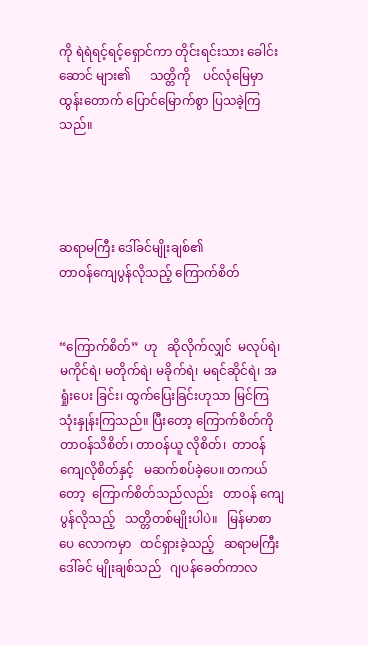ကို ရဲရဲရင့်ရင့်ရှောင်ကာ တိုင်းရင်းသား ခေါင်းဆောင် များ၏      သတ္တိကို    ပင်လုံမြေမှာ     ထွန်းတောက် ပြောင်မြောက်စွာ ပြသခဲ့ကြသည်။




ဆရာမကြီး ဒေါ်ခင်မျိုးချစ်၏
တာဝန်ကျေပွန်လိုသည့် ကြောက်စိတ်


“ကြောက်စိတ်”  ဟု   ဆိုလိုက်လျှင်  မလုပ်ရဲ၊ မကိုင်ရဲ၊ မတိုက်ရဲ၊ မခိုက်ရဲ၊ မရင်ဆိုင်ရဲ၊ အရှုံးပေး ခြင်း၊ ထွက်ပြေးခြင်းဟုသာ မြင်ကြသုံးနှုန်းကြသည်။ ပြီးတော့ ကြောက်စိတ်ကို တာဝန်သိစိတ်၊ တာဝန်ယူ လိုစိတ်၊  တာဝန်ကျေလိုစိတ်နှင့်   မဆက်စပ်ခဲ့ပေ။ တကယ်တော့  ကြောက်စိတ်သည်လည်း   တာဝန် ကျေပွန်လိုသည့်   သတ္တိတစ်မျိုးပါပဲ။   မြန်မာစာပေ လောကမှာ   ထင်ရှားခဲ့သည့်   ဆရာမကြီး  ဒေါ်ခင် မျိုးချစ်သည်   ဂျပန်ခေတ်ကာလ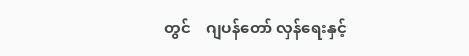တွင်    ဂျပန်တော် လှန်ရေးနှင့်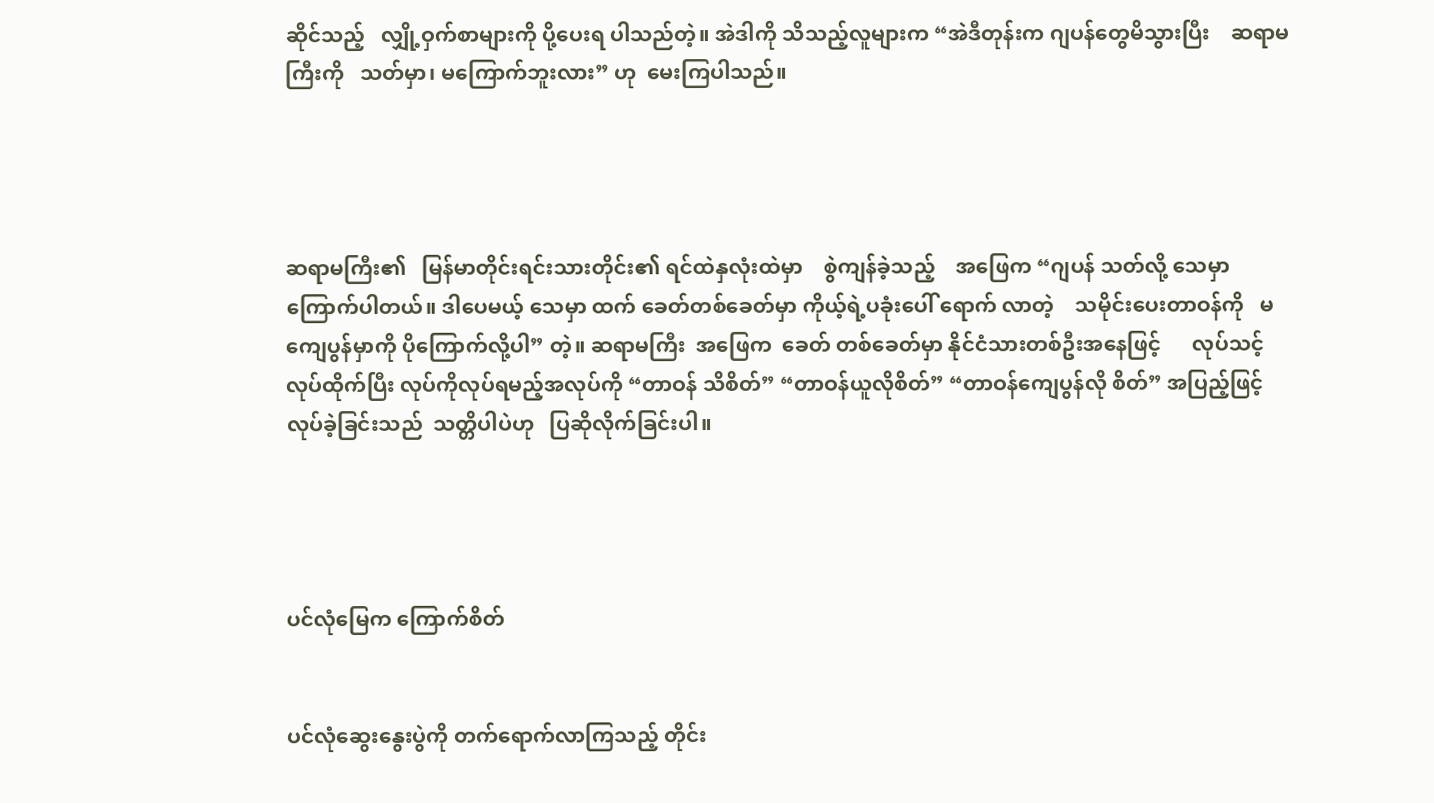ဆိုင်သည့်   လျှို့ဝှက်စာများကို ပို့ပေးရ ပါသည်တဲ့။ အဲဒါကို သိသည့်လူများက “အဲဒီတုန်းက ဂျပန်တွေမိသွားပြီး    ဆရာမကြီးကို   သတ်မှာ၊ မကြောက်ဘူးလား” ဟု  မေးကြပါသည်။




ဆရာမကြီး၏   မြန်မာတိုင်းရင်းသားတိုင်း၏ ရင်ထဲနှလုံးထဲမှာ    စွဲကျန်ခဲ့သည့်    အဖြေက “ဂျပန် သတ်လို့ သေမှာကြောက်ပါတယ်။ ဒါပေမယ့် သေမှာ ထက် ခေတ်တစ်ခေတ်မှာ ကိုယ့်ရဲ့ပခုံးပေါ် ရောက် လာတဲ့    သမိုင်းပေးတာဝန်ကို   မကျေပွန်မှာကို ပိုကြောက်လို့ပါ” တဲ့။ ဆရာမကြီး  အဖြေက  ခေတ် တစ်ခေတ်မှာ နိုင်ငံသားတစ်ဦးအနေဖြင့်      လုပ်သင့် လုပ်ထိုက်ပြီး လုပ်ကိုလုပ်ရမည့်အလုပ်ကို “တာဝန် သိစိတ်” “တာဝန်ယူလိုစိတ်” “တာဝန်ကျေပွန်လို စိတ်” အပြည့်ဖြင့်  လုပ်ခဲ့ခြင်းသည်  သတ္တိပါပဲဟု   ပြဆိုလိုက်ခြင်းပါ။




ပင်လုံမြေက ကြောက်စိတ်


ပင်လုံဆွေးနွေးပွဲကို တက်ရောက်လာကြသည့် တိုင်း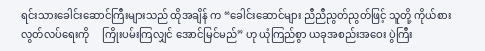ရင်းသားခေါင်းဆောင်ကြီးများသည် ထိုအချိန် က “ခေါင်းဆောင်များ ညီညီညွတ်ညွတ်ဖြင့် သူတို့ ကိုယ်စား   လွတ်လပ်ရေးကို     ကြိုးပမ်းကြလျှင် အောင်မြင်မည်” ဟု ယုံကြည်စွာ ယခုအစည်းအဝေး ပွဲကြီး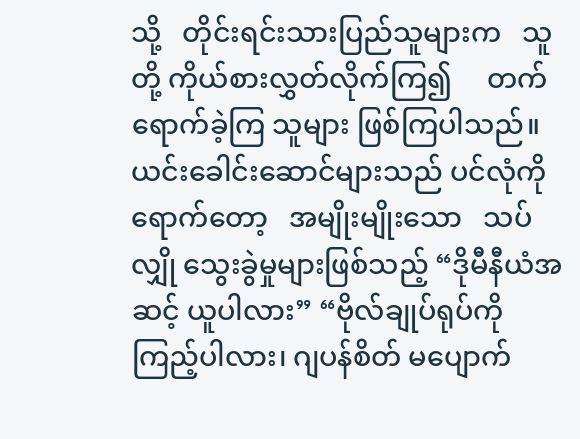သို့   တိုင်းရင်းသားပြည်သူများက   သူတို့ ကိုယ်စားလွှတ်လိုက်ကြ၍     တက်ရောက်ခဲ့ကြ သူများ ဖြစ်ကြပါသည်။ ယင်းခေါင်းဆောင်များသည် ပင်လုံကိုရောက်တော့   အမျိုးမျိုးသော   သပ်လျှို သွေးခွဲမှုများဖြစ်သည့် “ဒိုမီနီယံအဆင့် ယူပါလား” “ဗိုလ်ချုပ်ရုပ်ကို ကြည့်ပါလား၊ ဂျပန်စိတ် မပျောက်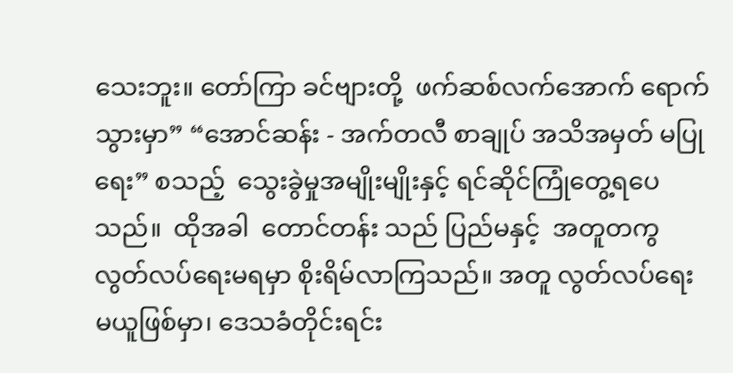သေးဘူး။ တော်ကြာ ခင်ဗျားတို့  ဖက်ဆစ်လက်အောက် ရောက်သွားမှာ” “အောင်ဆန်း - အက်တလီ စာချုပ် အသိအမှတ် မပြုရေး” စသည့်  သွေးခွဲမှုအမျိုးမျိုးနှင့် ရင်ဆိုင်ကြုံတွေ့ရပေသည်။  ထိုအခါ  တောင်တန်း သည် ပြည်မနှင့်  အတူတကွ  လွတ်လပ်ရေးမရမှာ စိုးရိမ်လာကြသည်။ အတူ လွတ်လပ်ရေး မယူဖြစ်မှာ၊ ဒေသခံတိုင်းရင်း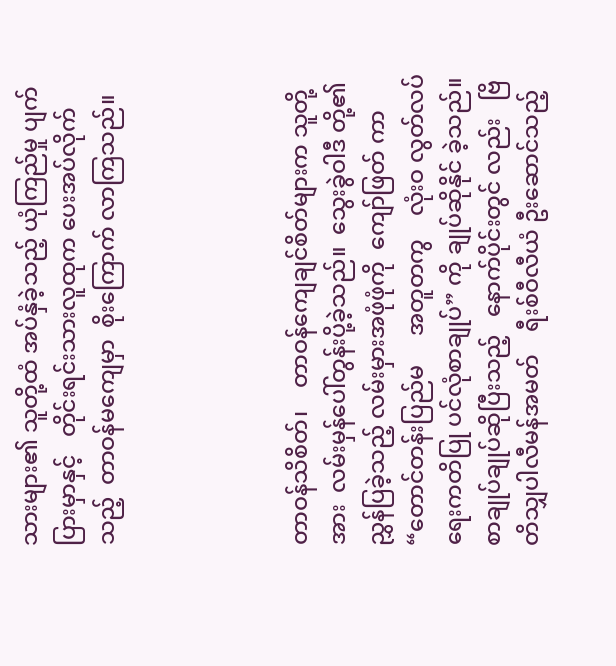သားများ၏ သူတို့ထံ အပ်နှံခဲ့သည့် ယုံကြည်မှု ပျက်ပြားမှာနှင့်   တိုင်းရင်းသားလူထုက ပေးအပ်လိုက်သည့်  တာဝန်မကျေမှာ  စိုးကြောက် လာကြသည်။




တာဝန်သိစိတ်၊    တာဝန်ကျေချင်စိတ်များက သူတို့အား  လမ်းမှန်ပေါ်တွန်းပို့ခဲ့သည်။  သွေးခွဲဝါဒီ တို့၏ ညွှန်ပြခဲ့သည့် လမ်းမှားအဖုံဖုံကို  ကျော်ဖြတ် ကာ  “တောင်တန်းပြည်မ     အတူတကွ    လုံးဝ လွတ်လပ်ရေးကတိပြု ပင်လုံစာချုပ်” ကို ချုပ်ဆိုနိုင် ခဲ့သည်။  စာချုပ်ချုပ်ဆိုပြီးသည့်   နောက်ပိုင်းတွင် လည်း   ဗြိတိသျှပါလီမန်အမတ်    ရီးစ်ဝီလီယံ ဦးဆောင်သည့်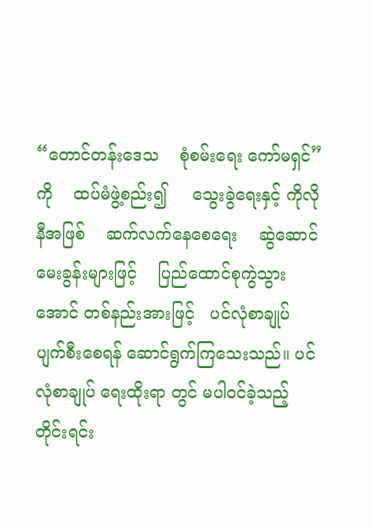“တောင်တန်းဒေသ    စုံစမ်းရေး ကော်မရှင်” ကို    ထပ်မံဖွဲ့စည်း၍     သွေးခွဲရေးနှင့် ကိုလိုနီအဖြစ်    ဆက်လက်နေစေရေး    ဆွဲဆောင် မေးခွန်းများဖြင့်    ပြည်ထောင်စုကွဲသွားအောင် တစ်နည်းအားဖြင့်   ပင်လုံစာချုပ်   ပျက်စီးစေရန် ဆောင်ရွက်ကြသေးသည်။ ပင်လုံစာချုပ် ရေးထိုးရာ တွင် မပါဝင်ခဲ့သည့် တိုင်းရင်း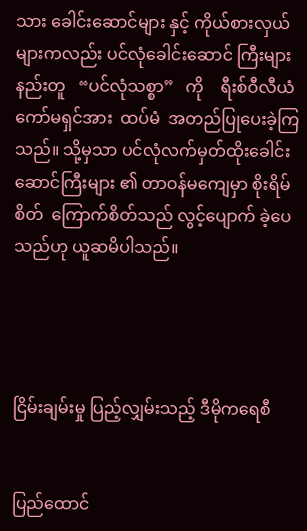သား ခေါင်းဆောင်များ နှင့် ကိုယ်စားလှယ်များကလည်း ပင်လုံခေါင်းဆောင် ကြီးများနည်းတူ   “ပင်လုံသစ္စာ”   ကို    ရီးစ်ဝီလီယံ ကော်မရှင်အား  ထပ်မံ  အတည်ပြုပေးခဲ့ကြသည်။ သို့မှသာ ပင်လုံလက်မှတ်ထိုးခေါင်းဆောင်ကြီးများ ၏ တာဝန်မကျေမှာ စိုးရိမ်စိတ်  ကြောက်စိတ်သည် လွင့်ပျောက် ခဲ့ပေသည်ဟု ယူဆမိပါသည်။




ငြိမ်းချမ်းမှု ပြည့်လျှမ်းသည့် ဒီမိုကရေစီ


ပြည်ထောင်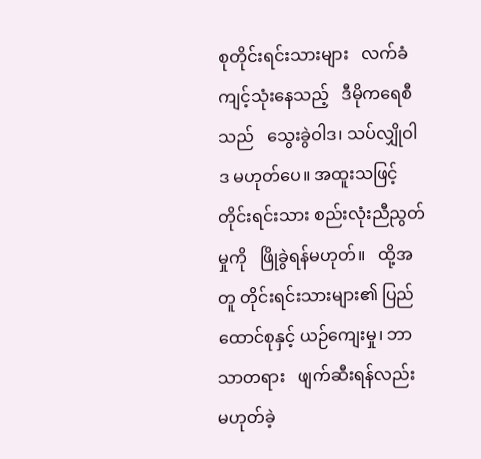စုတိုင်းရင်းသားများ   လက်ခံ ကျင့်သုံးနေသည့်   ဒီမိုကရေစီသည်   သွေးခွဲဝါဒ၊ သပ်လျှိုဝါဒ မဟုတ်ပေ။ အထူးသဖြင့် တိုင်းရင်းသား စည်းလုံးညီညွတ်မှုကို   ဖြိုခွဲရန်မဟုတ်။   ထို့အတူ တိုင်းရင်းသားများ၏ ပြည်ထောင်စုနှင့် ယဉ်ကျေးမှု၊ ဘာသာတရား   ဖျက်ဆီးရန်လည်း   မဟုတ်ခဲ့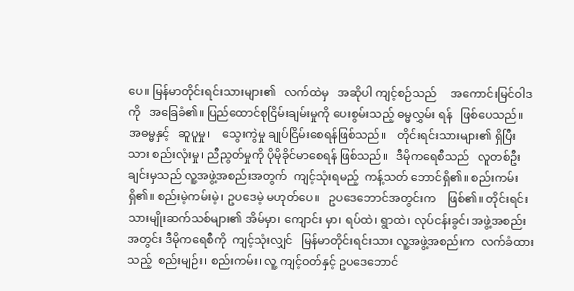ပေ။ မြန်မာတိုင်းရင်းသားများ၏   လက်ထဲမှ   အဆိုပါ ကျင့်စဉ်သည်     အကောင်းမြင်ဝါဒကို   အခြေခံ၏။ ပြည်ထောင်စုငြိမ်းချမ်းမှုကို ပေးစွမ်းသည့် ဓမ္မလွှမ်း ရန်   ဖြစ်ပေသည်။  အဓမ္မနှင့်   ဆူပူမှု၊    သွေးကွဲမှု ချုပ်ငြိမ်းစေရန်ဖြစ်သည်။    တိုင်းရင်းသားများ၏ ရှိပြီးသား စည်းလုံးမှု၊ ညီညွတ်မှုကို ပိုမိုခိုင်မာစေရန် ဖြစ်သည်။   ဒီမိုကရေစီသည်   လူတစ်ဦးချင်းမှသည် လူ့အဖွဲ့အစည်းအတွက်  ကျင့်သုံးရမည့်  ကန့်သတ် ဘောင်ရှိ၏။ စည်းကမ်းရှိ၏။ စည်းမဲ့ကမ်းမဲ့၊ ဥပဒေမဲ့ မဟုတ်ပေ။   ဥပဒေဘောင်အတွင်းက    ဖြစ်၏။ တိုင်းရင်းသားမျိုးဆက်သစ်များ၏ အိမ်မှာ၊ ကျောင်း မှာ၊ ရပ်ထဲ၊ ရွာထဲ၊ လုပ်ငန်းခွင်၊ အဖွဲ့အစည်းအတွင်း ဒီမိုကရေစီကို  ကျင့်သုံးလျှင်   မြန်မာတိုင်းရင်းသား လူ့အဖွဲ့အစည်းက  လက်ခံထားသည့်  စည်းမျဉ်း၊ စည်းကမ်း၊ လူ့ ကျင့်ဝတ်နှင့် ဥပဒေဘောင်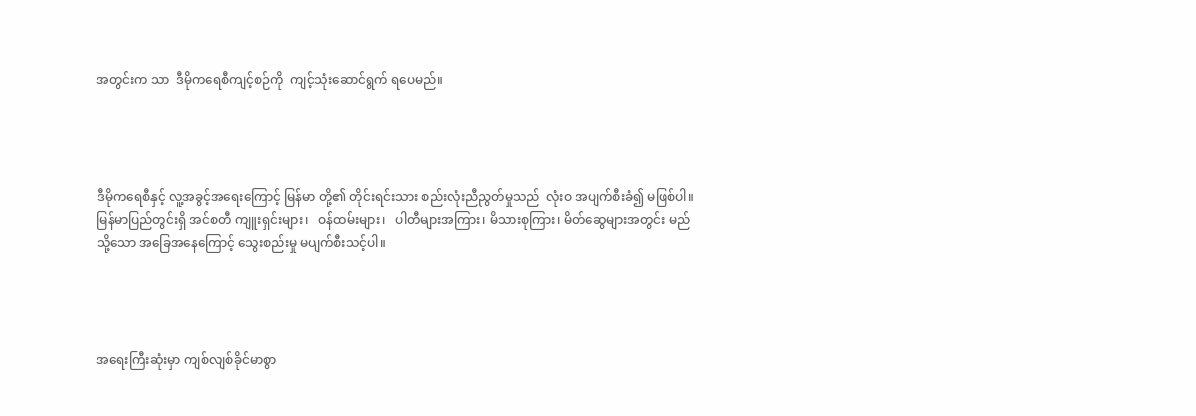အတွင်းက သာ  ဒီမိုကရေစီကျင့်စဉ်ကို  ကျင့်သုံးဆောင်ရွက် ရပေမည်။




ဒီမိုကရေစီနှင့် လူ့အခွင့်အရေးကြောင့် မြန်မာ တို့၏ တိုင်းရင်းသား စည်းလုံးညီညွတ်မှုသည်  လုံးဝ အပျက်စီးခံ၍ မဖြစ်ပါ။ မြန်မာပြည်တွင်းရှိ အင်စတီ ကျူးရှင်းများ၊   ဝန်ထမ်းများ၊   ပါတီများအကြား၊ မိသားစုကြား၊ မိတ်ဆွေများအတွင်း မည်သို့သော အခြေအနေကြောင့် သွေးစည်းမှု မပျက်စီးသင့်ပါ။




အရေးကြီးဆုံးမှာ ကျစ်လျစ်ခိုင်မာစွာ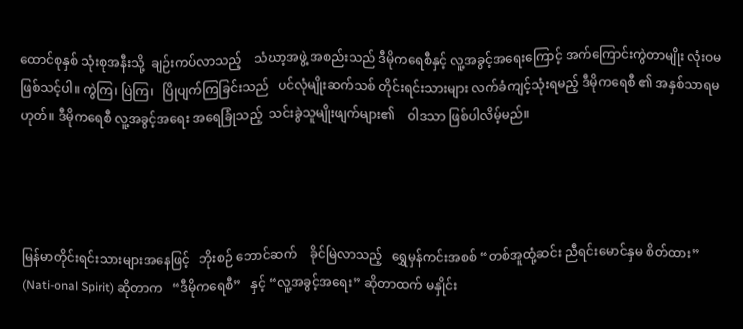ထောင်စုနှစ် သုံးစုအနီးသို့  ချဉ်းကပ်လာသည့်    သံဃာ့အဖွဲ့ အစည်းသည် ဒီမိုကရေစီနှင့် လူ့အခွင့်အရေးကြောင့် အက်ကြောင်းကွဲတာမျိုး လုံးဝမဖြစ်သင့်ပါ။ ကွဲကြ၊ ပြဲကြ၊   ပြိုပျက်ကြခြင်းသည်   ပင်လုံမျိုးဆက်သစ် တိုင်းရင်းသားများ လက်ခံကျင့်သုံးရမည့် ဒီမိုကရေစီ ၏ အနှစ်သာရမဟုတ်။ ဒီမိုကရေစီ လူ့အခွင့်အရေး အရေခြုံသည့်  သင်းခွဲသူမျိုးဖျက်များ၏    ဝါဒသာ ဖြစ်ပါလိမ့်မည်။




မြန်မာတိုင်းရင်းသားများအနေဖြင့်   ဘိုးစဉ် ဘောင်ဆက်    ခိုင်မြဲလာသည့်   ရွှေမှန်ကင်းအစစ် “တစ်အူထုံ့ဆင်း ညီရင်းမောင်နှမ စိတ်ထား” (Nati-onal Spirit) ဆိုတာက   “ဒီမိုကရေစီ”   နှင့် “လူ့အခွင့်အရေး” ဆိုတာထက် မနှိုင်း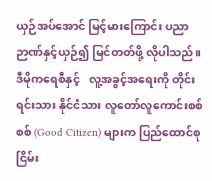ယှဉ်အပ်အောင် မြင့်မားကြောင်း ပညာဉာဏ်နှင့်ယှဉ်၍ မြင်တတ်ဖို့ လိုပါသည်။   ဒီမိုကရေစီနှင့်   လူ့အခွင့်အရေးကို တိုင်းရင်းသား နိုင်ငံသား လူတော်လူကောင်းစစ်စစ် (Good Citizen) များက ပြည်ထောင်စုငြိမ်း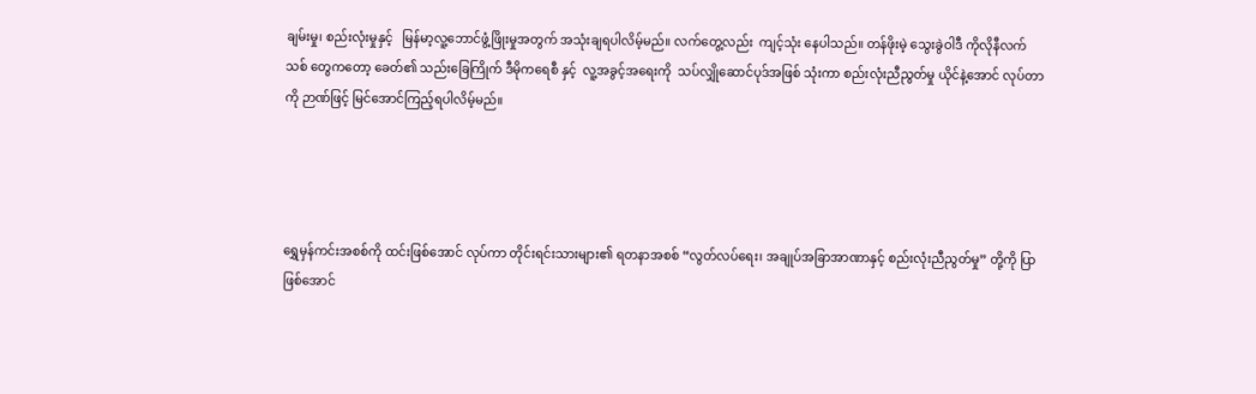ချမ်းမှု၊ စည်းလုံးမှုနှင့်   မြန်မာ့လူ့ဘောင်ဖွံ့ဖြိုးမှုအတွက် အသုံးချရပါလိမ့်မည်။ လက်တွေ့လည်း  ကျင့်သုံး နေပါသည်။ တန်ဖိုးမဲ့ သွေးခွဲဝါဒီ ကိုလိုနီလက်သစ် တွေကတော့ ခေတ်၏ သည်းခြေကြိုက် ဒီမိုကရေစီ နှင့်  လူ့အခွင့်အရေးကို  သပ်လျှိုဆောင်ပုဒ်အဖြစ် သုံးကာ စည်းလုံးညီညွတ်မှု ယိုင်နဲ့အောင် လုပ်တာ ကို ဉာဏ်ဖြင့် မြင်အောင်ကြည့်ရပါလိမ့်မည်။




ရွှေမှန်ကင်းအစစ်ကို ထင်းဖြစ်အောင် လုပ်ကာ တိုင်းရင်းသားများ၏ ရတနာအစစ် “လွတ်လပ်ရေး၊ အချုပ်အခြာအာဏာနှင့် စည်းလုံးညီညွတ်မှု” တို့ကို ပြာဖြစ်အောင်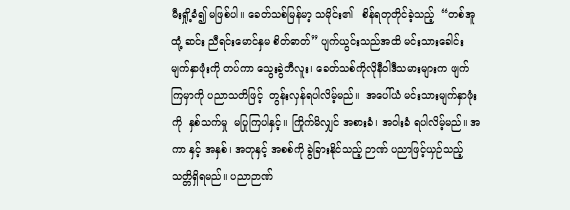မီးရှို့ခံ၍ မဖြစ်ပါ။ ခေတ်သစ်မြန်မာ့ သမိုင်း၏   စိန်ရတုတိုင်ခဲ့သည့်  “တစ်အူထုံ့ ဆင်း ညီရင်းမောင်နှမ စိတ်ဓာတ်” ပျက်ယွင်းသည်အထိ မင်းသားခေါင်းမျက်နှာဖုံးကို တပ်ကာ သွေးခွဲဘီလူး၊ ခေတ်သစ်ကိုလိုနီဝါဒီသမားများက ဖျက်ကြမှာကို ပညာသတိဖြင့်  တွန်းလှန်ရပါလိမ့်မည်။  အပေါ်ယံ မင်းသားမျက်နှာဖုံးကို  နှစ်သက်မှု  မပြုကြပါနှင့်။ ကြိုက်မိလျှင် အစားခံ၊ အဝါးခံ ရပါလိမ့်မည်။ အကာ နှင့် အနှစ်၊ အတုနှင့် အစစ်ကို ခွဲခြားနိုင်သည့် ဉာဏ် ပညာဖြင့်ယှဉ်သည့် သတ္တိရှိရမည်။ ပညာဉာဏ်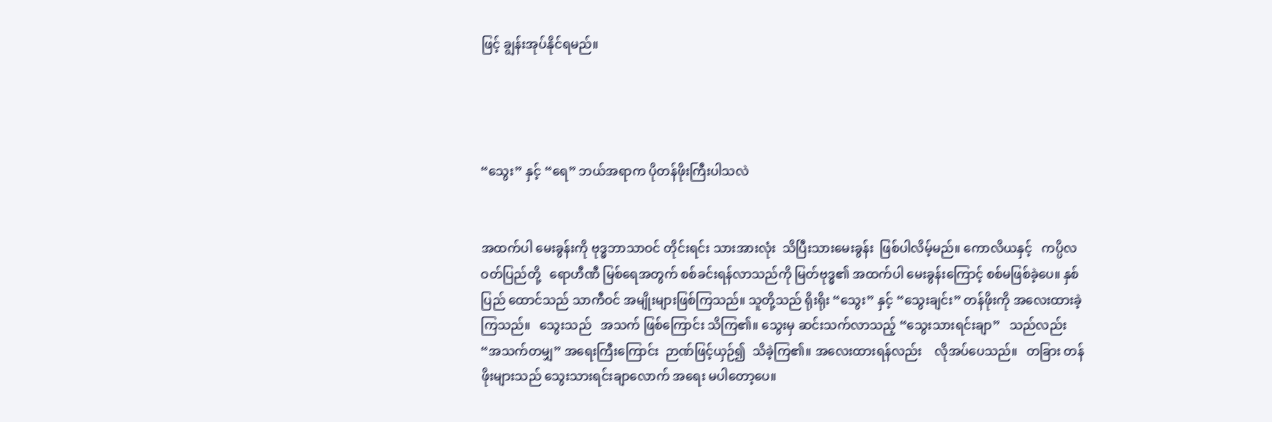ဖြင့် ချွန်းအုပ်နိုင်ရမည်။




“သွေး” နှင့် “ရေ” ဘယ်အရာက ပိုတန်ဖိုးကြီးပါသလဲ


အထက်ပါ မေးခွန်းကို ဗုဒ္ဓဘာသာဝင် တိုင်းရင်း သားအားလုံး  သိပြီးသားမေးခွန်း  ဖြစ်ပါလိမ့်မည်။ ကောလိယနှင့်   ကပ္ပိလဝတ်ပြည်တို့   ရောဟီဏီ မြစ်ရေအတွက် စစ်ခင်းရန်လာသည်ကို မြတ်ဗုဒ္ဓ၏ အထက်ပါ မေးခွန်းကြောင့် စစ်မဖြစ်ခဲ့ပေ။ နှစ်ပြည် ထောင်သည် သာကီဝင် အမျိုးများဖြစ်ကြသည်။ သူတို့သည် ရိုးရိုး “သွေး” နှင့် “သွေးချင်း” တန်ဖိုးကို အလေးထားခဲ့ကြသည်။   သွေးသည်   အသက် ဖြစ်ကြောင်း သိကြ၏။ သွေးမှ ဆင်းသက်လာသည့် “သွေးသားရင်းချာ”   သည်လည်း   “အသက်တမျှ” အရေးကြီးကြောင်း  ဉာဏ်ဖြင့်ယှဉ်၍  သိခဲ့ကြ၏။ အလေးထားရန်လည်း    လိုအပ်ပေသည်။   တခြား တန်ဖိုးများသည် သွေးသားရင်းချာလောက် အရေး မပါတော့ပေ။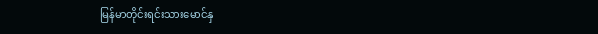မြန်မာတိုင်းရင်းသားမောင်နှ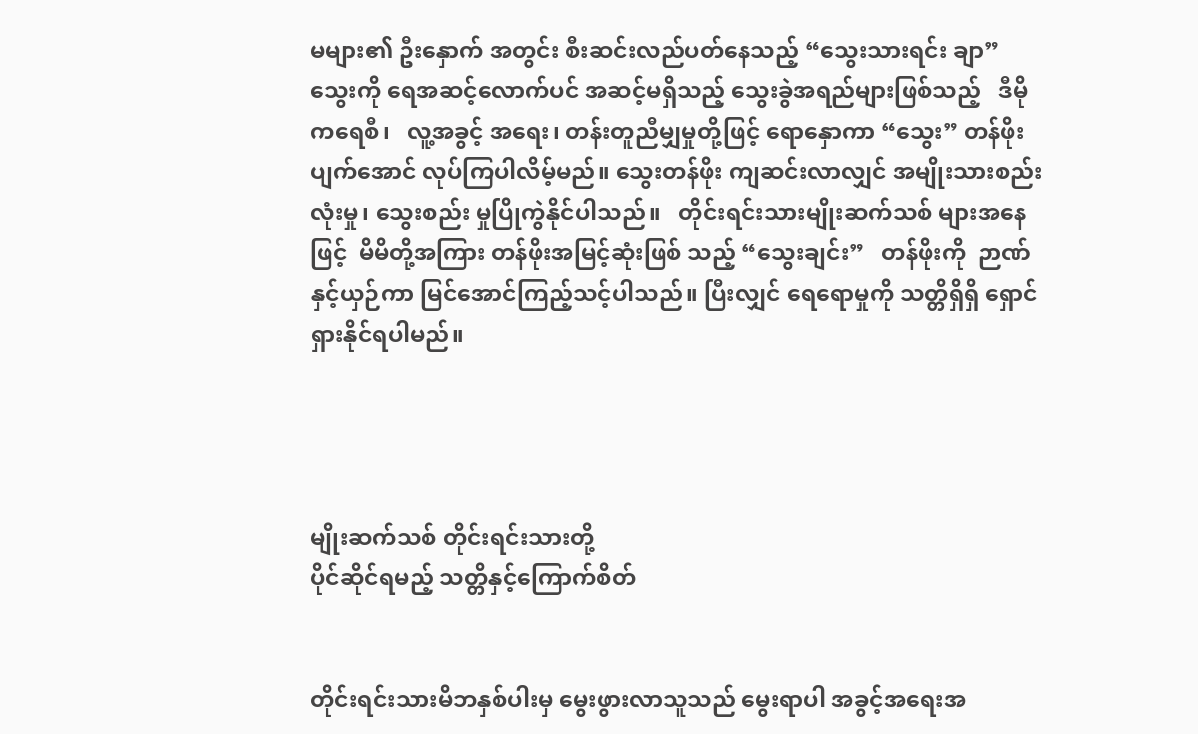မများ၏ ဦးနှောက် အတွင်း စီးဆင်းလည်ပတ်နေသည့် “သွေးသားရင်း ချာ” သွေးကို ရေအဆင့်လောက်ပင် အဆင့်မရှိသည့် သွေးခွဲအရည်များဖြစ်သည့်   ဒီမိုကရေစီ၊   လူ့အခွင့် အရေး၊ တန်းတူညီမျှမှုတို့ဖြင့် ရောနှောကာ “သွေး” တန်ဖိုးပျက်အောင် လုပ်ကြပါလိမ့်မည်။ သွေးတန်ဖိုး ကျဆင်းလာလျှင် အမျိုးသားစည်းလုံးမှု၊ သွေးစည်း မှုပြိုကွဲနိုင်ပါသည်။   တိုင်းရင်းသားမျိုးဆက်သစ် များအနေဖြင့်  မိမိတို့အကြား တန်ဖိုးအမြင့်ဆုံးဖြစ် သည့် “သွေးချင်း”   တန်ဖိုးကို  ဉာဏ်နှင့်ယှဉ်ကာ မြင်အောင်ကြည့်သင့်ပါသည်။ ပြီးလျှင် ရေရောမှုကို သတ္တိရှိရှိ ရှောင်ရှားနိုင်ရပါမည်။




မျိုးဆက်သစ် တိုင်းရင်းသားတို့
ပိုင်ဆိုင်ရမည့် သတ္တိနှင့်ကြောက်စိတ်


တိုင်းရင်းသားမိဘနှစ်ပါးမှ မွေးဖွားလာသူသည် မွေးရာပါ အခွင့်အရေးအ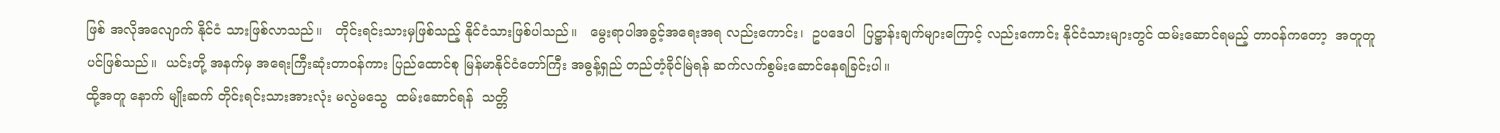ဖြစ် အလိုအလျောက် နိုင်ငံ သားဖြစ်လာသည်။   တိုင်းရင်းသားမှဖြစ်သည့် နိုင်ငံသားဖြစ်ပါသည်။   မွေးရာပါအခွင့်အရေးအရ လည်းကောင်း၊  ဥပဒေပါ  ပြဋ္ဌာန်းချက်များကြောင့် လည်းကောင်း နိုင်ငံသားများတွင် ထမ်းဆောင်ရမည့် တာဝန်ကတော့  အတူတူပင်ဖြစ်သည်။  ယင်းတို့ အနက်မှ အရေးကြီးဆုံးတာဝန်ကား ပြည်ထောင်စု မြန်မာနိုင်ငံတော်ကြီး အဓွန့်ရှည် တည်တံ့ခိုင်မြဲရန် ဆက်လက်စွမ်းဆောင်နေရခြင်းပါ။
ထို့အတူ နောက် မျိုးဆက် တိုင်းရင်းသားအားလုံး မလွဲမသွေ  ထမ်းဆောင်ရန်  သတ္တိ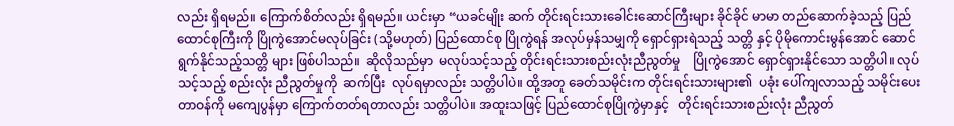လည်း ရှိရမည်။ ကြောက်စိတ်လည်း ရှိရမည်။ ယင်းမှာ “ယခင်မျိုး ဆက် တိုင်းရင်းသားခေါင်းဆောင်ကြီးများ ခိုင်ခိုင် မာမာ တည်ဆောက်ခဲ့သည့် ပြည်ထောင်စုကြီးကို ပြိုကွဲအောင်မလုပ်ခြင်း (သို့မဟုတ်) ပြည်ထောင်စု ပြိုကွဲရန် အလုပ်မှန်သမျှကို ရှောင်ရှားရဲသည့် သတ္တိ နှင့် ပိုမိုကောင်းမွန်အောင် ဆောင်ရွက်နိုင်သည့်သတ္တိ များ ဖြစ်ပါသည်။  ဆိုလိုသည်မှာ  မလုပ်သင့်သည့် တိုင်းရင်းသားစည်းလုံးညီညွတ်မှု    ပြိုကွဲအောင် ရှောင်ရှားနိုင်သော သတ္တိပါ။ လုပ်သင့်သည့် စည်းလုံး ညီညွတ်မှုကို  ဆက်ပြီး  လုပ်ရမှာလည်း သတ္တိပါပဲ။ ထို့အတူ ခေတ်သမိုင်းက တိုင်းရင်းသားများ၏  ပခုံး ပေါ်ကျလာသည့် သမိုင်းပေးတာဝန်ကို မကျေပွန်မှာ ကြောက်တတ်ရတာလည်း သတ္တိပါပဲ။ အထူးသဖြင့် ပြည်ထောင်စုပြိုကွဲမှာနှင့်   တိုင်းရင်းသားစည်းလုံး ညီညွတ်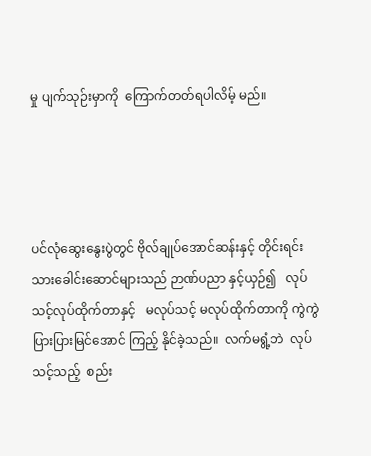မှု ပျက်သုဉ်းမှာကို  ကြောက်တတ်ရပါလိမ့် မည်။




ပင်လုံဆွေးနွေးပွဲတွင် ဗိုလ်ချုပ်အောင်ဆန်းနှင့် တိုင်းရင်းသားခေါင်းဆောင်များသည် ဉာဏ်ပညာ နှင့်ယှဉ်၍   လုပ်သင့်လုပ်ထိုက်တာနှင့်   မလုပ်သင့် မလုပ်ထိုက်တာကို ကွဲကွဲပြားပြားမြင်အောင် ကြည့် နိုင်ခဲ့သည်။  လက်မရွံ့ဘဲ  လုပ်သင့်သည့်  စည်း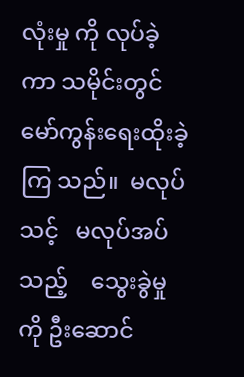လုံးမှု ကို လုပ်ခဲ့ကာ သမိုင်းတွင် မော်ကွန်းရေးထိုးခဲ့ကြ သည်။  မလုပ်သင့်   မလုပ်အပ်သည့်    သွေးခွဲမှုကို ဦးဆောင်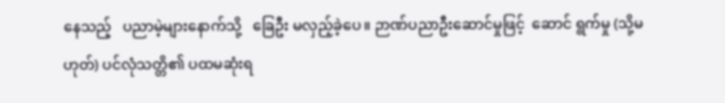နေသည့်   ပညာမဲ့များနောက်သို့   ခြေဦး မလှည့်ခဲ့ပေ။ ဉာဏ်ပညာဦးဆောင်မှုဖြင့်  ဆောင် ရွက်မှု (သို့မဟုတ်) ပင်လုံသတ္တိ၏ ပထမဆုံးရ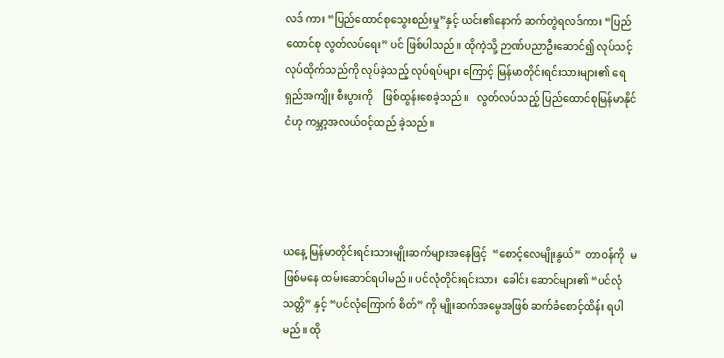လဒ် ကား “ပြည်ထောင်စုသွေးစည်းမှု”နှင့် ယင်း၏နောက် ဆက်တွဲရလဒ်ကား “ပြည်ထောင်စု လွတ်လပ်ရေး” ပင် ဖြစ်ပါသည်။ ထိုကဲ့သို့ ဉာဏ်ပညာဦးဆောင်၍ လုပ်သင့်လုပ်ထိုက်သည်ကို လုပ်ခဲ့သည့် လုပ်ရပ်များ ကြောင့် မြန်မာတိုင်းရင်းသားများ၏ ရေရှည်အကျိုး စီးပွားကို    ဖြစ်ထွန်းစေခဲ့သည်။   လွတ်လပ်သည့် ပြည်ထောင်စုမြန်မာနိုင်ငံဟု ကမ္ဘာ့အလယ်ဝင့်ထည် ခဲ့သည်။




ယနေ့ မြန်မာတိုင်းရင်းသားမျိုးဆက်များအနေဖြင့်  “စောင့်လေမျိုးနွယ်”  တာဝန်ကို  မဖြစ်မနေ ထမ်းဆောင်ရပါမည်။ ပင်လုံတိုင်းရင်းသား  ခေါင်း ဆောင်များ၏ “ပင်လုံသတ္တိ” နှင့် “ပင်လုံကြောက် စိတ်” ကို မျိုးဆက်အမွေအဖြစ် ဆက်ခံစောင့်ထိန်း ရပါမည်။ ထို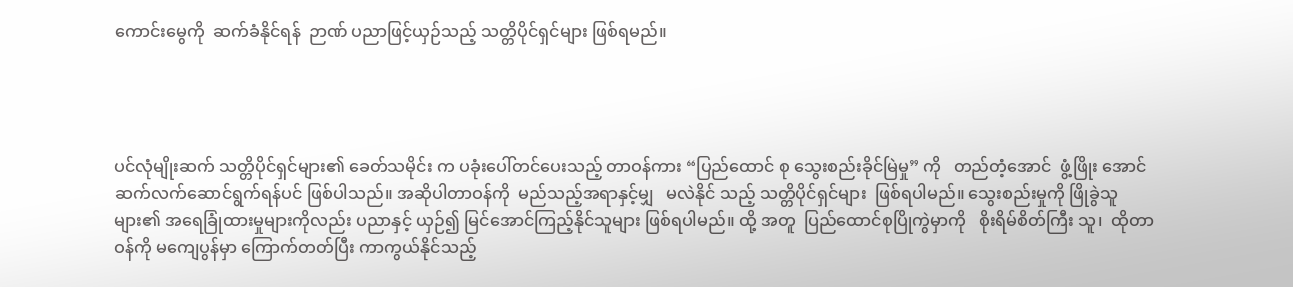ကောင်းမွေကို  ဆက်ခံနိုင်ရန်  ဉာဏ် ပညာဖြင့်ယှဉ်သည့် သတ္တိပိုင်ရှင်များ ဖြစ်ရမည်။




ပင်လုံမျိုးဆက် သတ္တိပိုင်ရှင်များ၏ ခေတ်သမိုင်း က ပခုံးပေါ်တင်ပေးသည့် တာဝန်ကား “ပြည်ထောင် စု သွေးစည်းခိုင်မြဲမှု” ကို   တည်တံ့အောင်  ဖွံ့ဖြိုး အောင်  ဆက်လက်ဆောင်ရွက်ရန်ပင် ဖြစ်ပါသည်။ အဆိုပါတာဝန်ကို  မည်သည့်အရာနှင့်မျှ   မလဲနိုင် သည့် သတ္တိပိုင်ရှင်များ  ဖြစ်ရပါမည်။ သွေးစည်းမှုကို ဖြိုခွဲသူများ၏ အရေခြုံထားမှုများကိုလည်း ပညာနှင့် ယှဉ်၍ မြင်အောင်ကြည့်နိုင်သူများ ဖြစ်ရပါမည်။ ထို့ အတူ  ပြည်ထောင်စုပြိုကွဲမှာကို   စိုးရိမ်စိတ်ကြီး သူ၊  ထိုတာဝန်ကို မကျေပွန်မှာ ကြောက်တတ်ပြီး ကာကွယ်နိုင်သည့်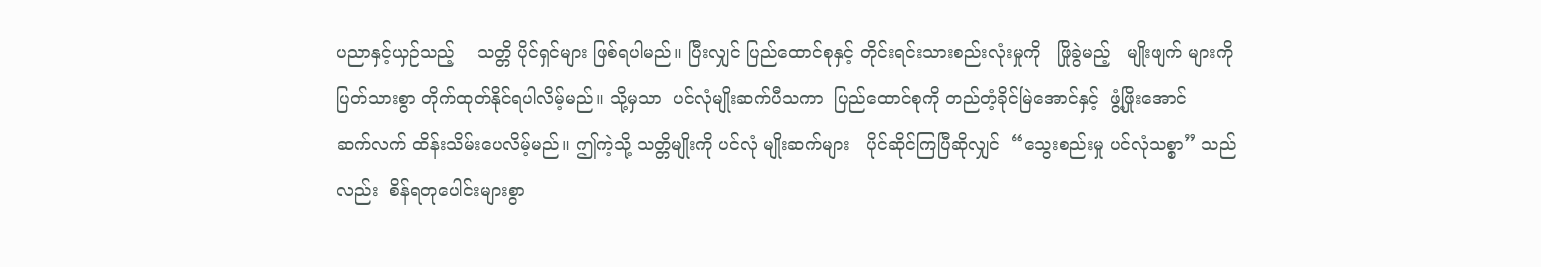ပညာနှင့်ယှဉ်သည့်    သတ္တိ ပိုင်ရှင်များ ဖြစ်ရပါမည်။ ပြီးလျှင် ပြည်ထောင်စုနှင့် တိုင်းရင်းသားစည်းလုံးမှုကို   ဖြိုခွဲမည့်   မျိုးဖျက် များကို ပြတ်သားစွာ တိုက်ထုတ်နိုင်ရပါလိမ့်မည်။ သို့မှသာ  ပင်လုံမျိုးဆက်ပီသကာ  ပြည်ထောင်စုကို တည်တံ့ခိုင်မြဲအောင်နှင့်  ဖွံ့ဖြိုးအောင်   ဆက်လက် ထိန်းသိမ်းပေလိမ့်မည်။ ဤကဲ့သို့ သတ္တိမျိုးကို ပင်လုံ မျိုးဆက်များ   ပိုင်ဆိုင်ကြပြီဆိုလျှင်  “သွေးစည်းမှု ပင်လုံသစ္စာ” သည်လည်း  စိန်ရတုပေါင်းများစွာ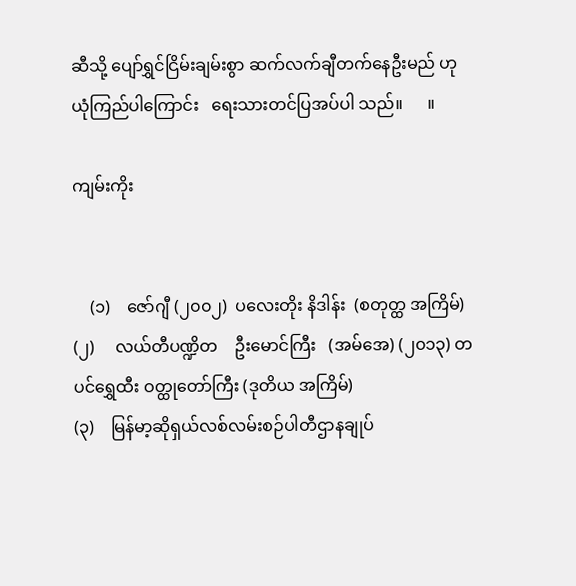ဆီသို့ ပျော်ရွှင်ငြိမ်းချမ်းစွာ ဆက်လက်ချီတက်နေဦးမည် ဟု    ယုံကြည်ပါကြောင်း   ရေးသားတင်ပြအပ်ပါ သည်။      ။

ကျမ်းကိုး


    (၁)    ဇော်ဂျီ (၂၀၀၂)  ပလေးတိုး နိဒါန်း  (စတုတ္ထ အကြိမ်)
(၂)     လယ်တီပဏ္ဍိတ    ဦးမောင်ကြီး   (အမ်အေ) (၂၀၁၃) တပင်ရွှေထီး ဝတ္ထုတော်ကြီး (ဒုတိယ အကြိမ်)
(၃)    မြန်မာ့ဆိုရှယ်လစ်လမ်းစဉ်ပါတီဌာနချုပ်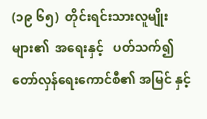(၁၉ ၆၅)  တိုင်းရင်းသားလူမျိုးများ၏  အရေးနှင့်   ပတ်သက်၍ တော်လှန်ရေးကောင်စီ၏ အမြင် နှင့်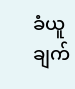ခံယူချက်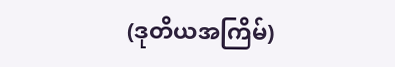(ဒုတိယအကြိမ်)